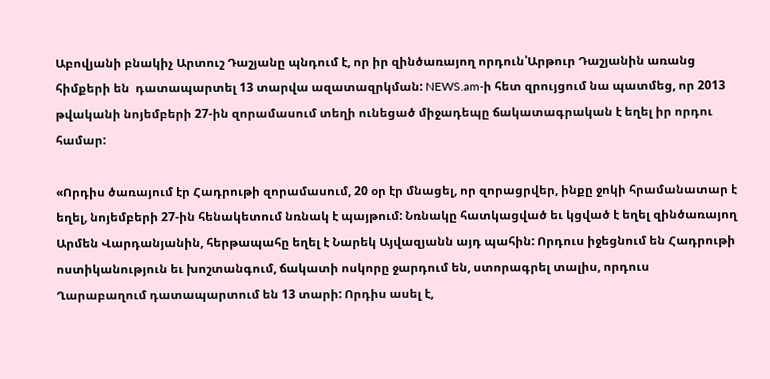Աբովյանի բնակիչ Արտուշ Դաշյանը պնդում է, որ իր զինծառայող որդուն՝Արթուր Դաշյանին առանց հիմքերի են  դատապարտել 13 տարվա ազատազրկման: NEWS.am-ի հետ զրույցում նա պատմեց, որ 2013 թվականի նոյեմբերի 27-ին զորամասում տեղի ունեցած միջադեպը ճակատագրական է եղել իր որդու համար:

«Որդիս ծառայում էր Հադրութի զորամասում, 20 օր էր մնացել, որ զորացրվեր, ինքը ջոկի հրամանատար է եղել, նոյեմբերի 27-ին հենակետում նռնակ է պայթում: Նռնակը հատկացված եւ կցված է եղել զինծառայող Արմեն Վարդանյանին, հերթապահը եղել է Նարեկ Այվազյանն այդ պահին: Որդուս իջեցնում են Հադրութի ոստիկանություն եւ խոշտանգում, ճակատի ոսկորը ջարդում են, ստորագրել տալիս, որդուս Ղարաբաղում դատապարտում են 13 տարի: Որդիս ասել է,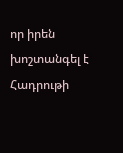որ իրեն խոշտանգել է Հադրութի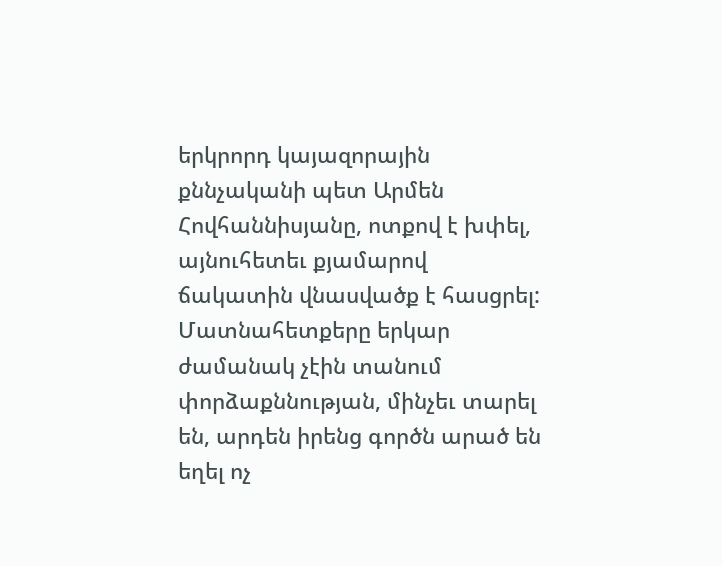երկրորդ կայազորային քննչականի պետ Արմեն Հովհաննիսյանը, ոտքով է խփել, այնուհետեւ քյամարով ճակատին վնասվածք է հասցրել: Մատնահետքերը երկար ժամանակ չէին տանում փորձաքննության, մինչեւ տարել են, արդեն իրենց գործն արած են եղել ոչ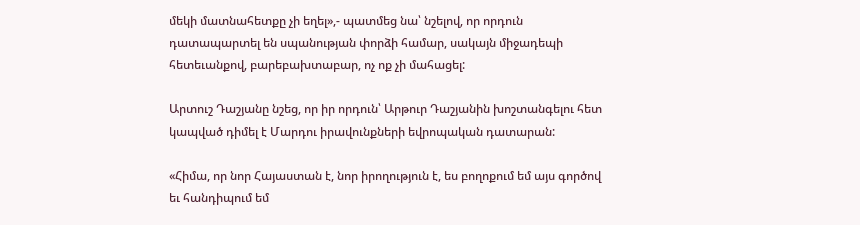մեկի մատնահետքը չի եղել»,- պատմեց նա՝ նշելով, որ որդուն դատապարտել են սպանության փորձի համար, սակայն միջադեպի հետեւանքով, բարեբախտաբար, ոչ ոք չի մահացել:

Արտուշ Դաշյանը նշեց, որ իր որդուն՝ Արթուր Դաշյանին խոշտանգելու հետ կապված դիմել է Մարդու իրավունքների եվրոպական դատարան:

«Հիմա, որ նոր Հայաստան է, նոր իրողություն է, ես բողոքում եմ այս գործով եւ հանդիպում եմ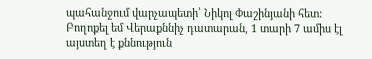պահանջում վարչապետի՝ Նիկոլ Փաշինյանի հետ: Բողոքել եմ Վերաքննիչ դատարան, 1 տարի 7 ամիս էլ այստեղ է քննություն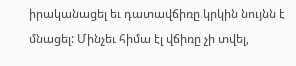իրականացել եւ դատավճիռը կրկին նույնն է մնացել: Մինչեւ հիմա էլ վճիռը չի տվել,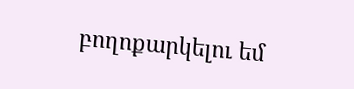բողոքարկելու եմ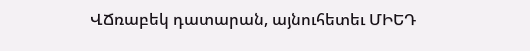ՎՃռաբեկ դատարան, այնուհետեւ ՄԻԵԴ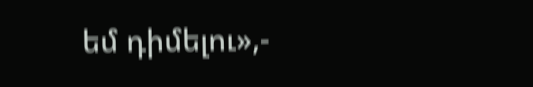եմ դիմելու»,-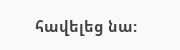հավելեց նա: